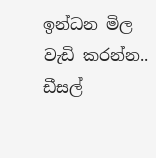ඉන්ධන මිල වැඩි කරන්න.. ඩීසල්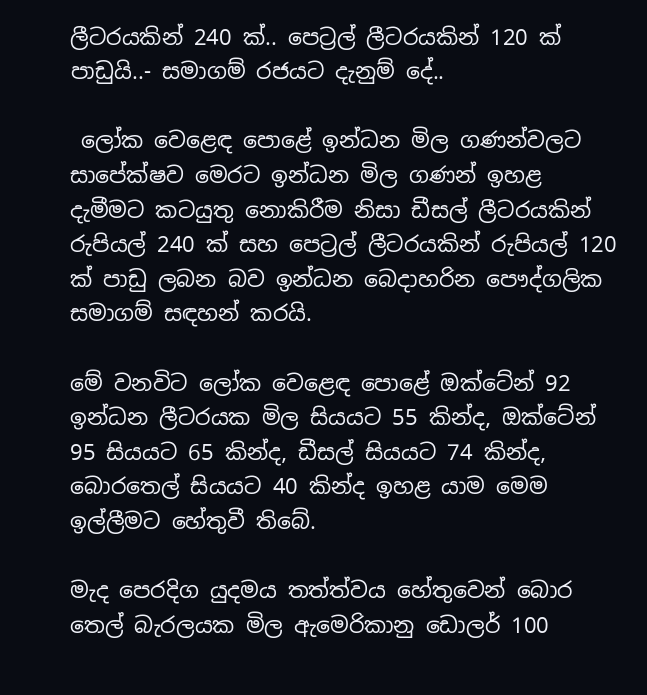ලීටරයකින් 240 ක්.. පෙට්‍රල් ලීටරයකින් 120 ක් පාඩුයි..- සමාගම් රජයට දැනුම් දේ..

 ලෝක වෙළෙඳ පොළේ ඉන්ධන මිල ගණන්වලට සාපේක්ෂව මෙරට ඉන්ධන මිල ගණන් ඉහළ දැමීමට කටයුතු නොකිරීම නිසා ඩීසල් ලීටරයකින් රුපියල් 240 ක් සහ පෙට්‍රල් ලීටරයකින් රුපියල් 120 ක් පාඩු ලබන බව ඉන්ධන බෙදාහරින පෞද්ගලික සමාගම් සඳහන් කරයි.

මේ වනවිට ලෝක වෙළෙඳ පොළේ ඔක්ටේන් 92 ඉන්ධන ලීටරයක මිල සියයට 55 කින්ද, ඔක්ටේන් 95 සියයට 65 කින්ද, ඩීසල් සියයට 74 කින්ද, බොරතෙල් සියයට 40 කින්ද ඉහළ යාම මෙම ඉල්ලීමට හේතුවී තිබේ.

මැද පෙරදිග යුදමය තත්ත්වය හේතුවෙන් බොර තෙල් බැරලයක මිල ඇමෙරිකානු ඩොලර් 100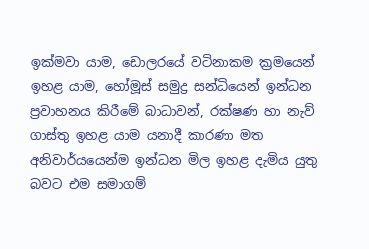ඉක්මවා යාම, ඩොලරයේ වටිනාකම ක්‍රමයෙන් ඉහළ යාම, හෝමූස් සමුද්‍ර සන්ධියෙන් ඉන්ධන ප්‍රවාහනය කිරීමේ බාධාවන්, රක්ෂණ හා නැව් ගාස්තු ඉහළ යාම යනාදී කාරණා මත අනිවාර්යයෙන්ම ඉන්ධන මිල ඉහළ දැමිය යුතු බවට එම සමාගම්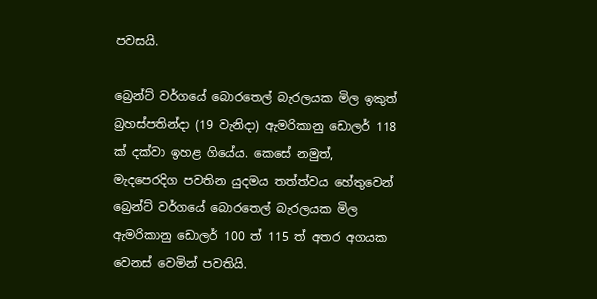පවසයි.

බ්‍රෙන්ට් වර්ගයේ බොරතෙල් බැරලයක මිල ඉකුත් බ්‍රහස්පතින්දා (19 වැනිදා) ඇමරිකානු ඩොලර් 118 ක් දක්වා ඉහළ ගියේය. කෙසේ නමුත්, මැදපෙරදිග පවතින යුදමය තත්ත්වය හේතුවෙන් බ්‍රෙන්ට් වර්ගයේ බොරතෙල් බැරලයක මිල ඇමරිකානු ඩොලර් 100 ත් 115 ත් අතර අගයක වෙනස් වෙමින් පවතියි.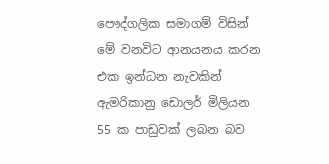පෞද්ගලික සමාගම් විසින් මේ වනවිට ආනයනය කරන එක ඉන්ධන නැවකින් ඇමරිකානු ඩොලර් මිලියන 55 ක පාඩුවක් ලබන බව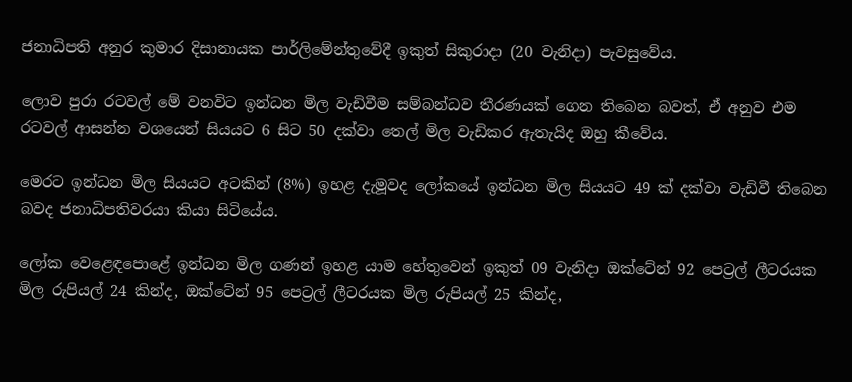ජනාධිපති අනුර කුමාර දිසානායක පාර්ලිමේන්තුවේදී ඉකුත් සිකුරාදා (20 වැනිදා) පැවසුවේය.

ලොව පුරා රටවල් මේ වනවිට ඉන්ධන මිල වැඩිවීම සම්බන්ධව තීරණයක් ගෙන තිබෙන බවත්, ඒ අනුව එම රටවල් ආසන්න වශයෙන් සියයට 6 සිට 50 දක්වා තෙල් මිල වැඩිකර ඇතැයිද ඔහු කීවේය.

මෙරට ඉන්ධන මිල සියයට අටකින් (8%) ඉහළ දැමූවද ලෝකයේ ඉන්ධන මිල සියයට 49 ක් දක්වා වැඩිවී තිබෙන බවද ජනාධිපතිවරයා කියා සිටියේය.

ලෝක වෙළෙඳපොළේ ඉන්ධන මිල ගණන් ඉහළ යාම හේතුවෙන් ඉකුත් 09 වැනිදා ඔක්ටේන් 92 පෙට්‍රල් ලීටරයක මිල රුපියල් 24 කින්ද, ඔක්ටේන් 95 පෙට්‍රල් ලීටරයක මිල රුපියල් 25 කින්ද,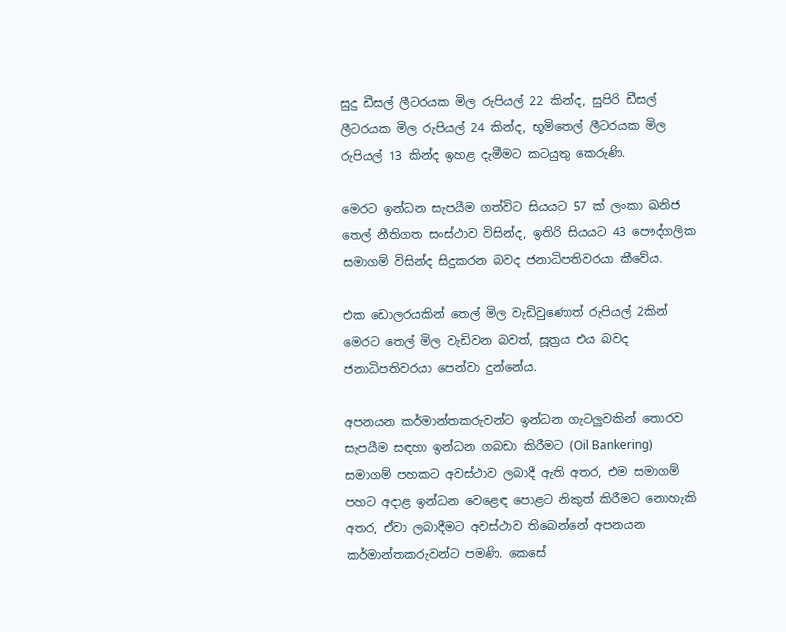සුදු ඩීසල් ලීටරයක මිල රුපියල් 22 කින්ද, සුපිරි ඩීසල් ලීටරයක මිල රුපියල් 24 කින්ද, භූමිතෙල් ලීටරයක මිල රුපියල් 13 කින්ද ඉහළ දැමීමට කටයුතු කෙරුණි.

මෙරට ඉන්ධන සැපයීම ගත්විට සියයට 57 ක් ලංකා ඛනිජ තෙල් නීතිගත සංස්ථාව විසින්ද, ඉතිරි සියයට 43 පෞද්ගලික සමාගම් විසින්ද සිදුකරන බවද ජනාධිපතිවරයා කීවේය.

එක ඩොලරයකින් තෙල් මිල වැඩිවුණොත් රුපියල් 2කින් මෙරට තෙල් මිල වැඩිවන බවත්, සූත්‍රය එය බවද ජනාධිපතිවරයා පෙන්වා දුන්නේය.

අපනයන කර්මාන්තකරුවන්ට ඉන්ධන ගැටලුවකින් තොරව සැපයීම සඳහා ඉන්ධන ගබඩා කිරීමට (Oil Bankering) සමාගම් පහකට අවස්ථාව ලබාදී ඇති අතර, එම සමාගම් පහට අදාළ ඉන්ධන වෙළෙඳ පොළට නිකුත් කිරීමට නොහැකි අතර, ඒවා ලබාදීමට අවස්ථාව තිබෙන්නේ අපනයන කර්මාන්තකරුවන්ට පමණි. කෙසේ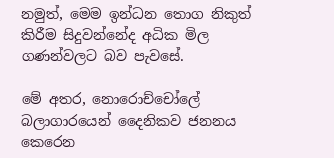නමුත්, මෙම ඉන්ධන තොග නිකුත් කිරීම සිදුවන්නේද අධික මිල ගණන්වලට බව පැවසේ.

මේ අතර, නොරොච්චෝලේ බලාගාරයෙන් දෛනිකව ජනනය කෙරෙන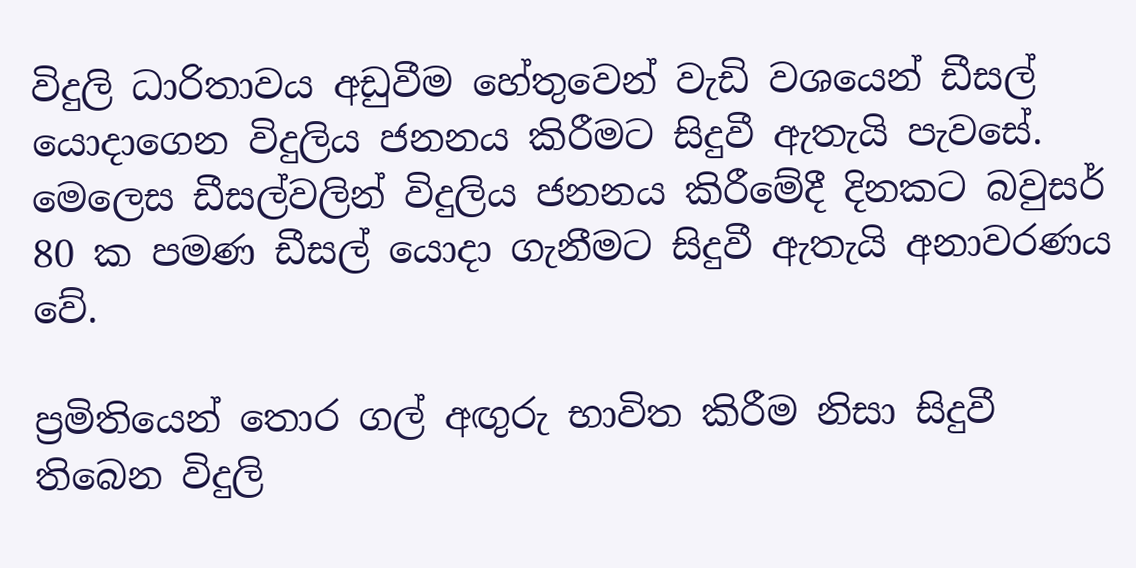විදුලි ධාරිතාවය අඩුවීම හේතුවෙන් වැඩි වශයෙන් ඩීසල් යොදාගෙන විදුලිය ජනනය කිරීමට සිදුවී ඇතැයි පැවසේ. මෙලෙස ඩීසල්වලින් විදුලිය ජනනය කිරීමේදී දිනකට බවුසර් 80 ක පමණ ඩීසල් යොදා ගැනීමට සිදුවී ඇතැයි අනාවරණය වේ.

ප්‍රමිතියෙන් තොර ගල් අඟුරු භාවිත කිරීම නිසා සිදුවී තිබෙන විදුලි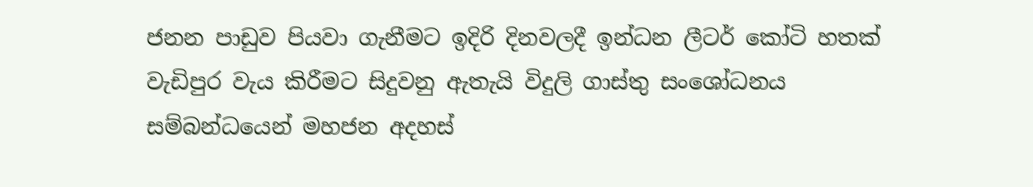ජනන පාඩුව පියවා ගැනීමට ඉදිරි දිනවලදී ඉන්ධන ලීටර් කෝටි හතක් වැඩිපුර වැය කිරීමට සිදුවනු ඇතැයි විදුලි ගාස්තු සංශෝධනය සම්බන්ධයෙන් මහජන අදහස්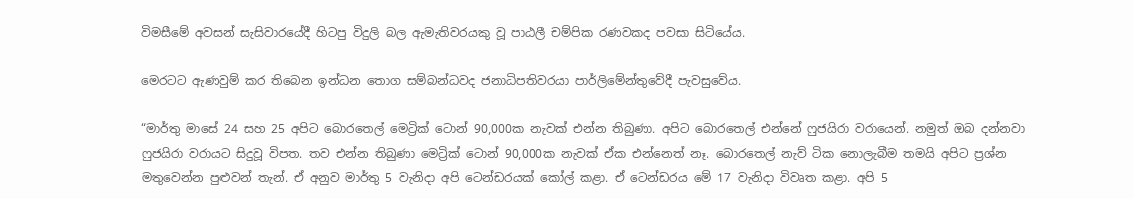විමසීමේ අවසන් සැසිවාරයේදී හිටපු විදුලි බල ඇමැතිවරයකු වූ පාඨලී චම්පික රණවකද පවසා සිටියේය.

මෙරටට ඇණවුම් කර තිබෙන ඉන්ධන තොග සම්බන්ධවද ජනාධිපතිවරයා පාර්ලිමේන්තුවේදී පැවසුවේය.

“මාර්තු මාසේ 24 සහ 25 අපිට බොරතෙල් මෙට්‍රික් ටොන් 90,000ක නැවක් එන්න තිබුණා. අපිට බොරතෙල් එන්නේ ෆුජයිරා වරායෙන්. නමුත් ඔබ දන්නවා ෆුජයිරා වරායට සිදුවූ විපත. තව එන්න තිබුණා මෙට්‍රික් ටොන් 90,000ක නැවක් ඒක එන්නෙත් නෑ. බොරතෙල් නැව් ටික නොලැබීම තමයි අපිට ප්‍රශ්න මතුවෙන්න පුළුවන් තැන්. ඒ අනුව මාර්තු 5 වැනිදා අපි ටෙන්ඩරයක් කෝල් කළා. ඒ ටෙන්ඩරය මේ 17 වැනිදා විවෘත කළා. අපි 5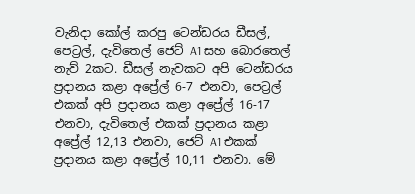වැනිදා කෝල් කරපු ටෙන්ඩරය ඩීසල්, පෙට්‍රල්, දැවිතෙල් ජෙට් A1 සහ බොරතෙල් නැව් 2කට. ඩීසල් නැවකට අපි ටෙන්ඩරය ප්‍රදානය කළා අප්‍රේල් 6-7 එනවා, පෙට්‍රල් එකක් අපි ප්‍රදානය කළා අප්‍රේල් 16-17 එනවා, දැවිතෙල් එකක් ප්‍රදානය කළා අප්‍රේල් 12,13 එනවා, ජෙට් A1 එකක් ප්‍රදානය කළා අප්‍රේල් 10,11 එනවා. මේ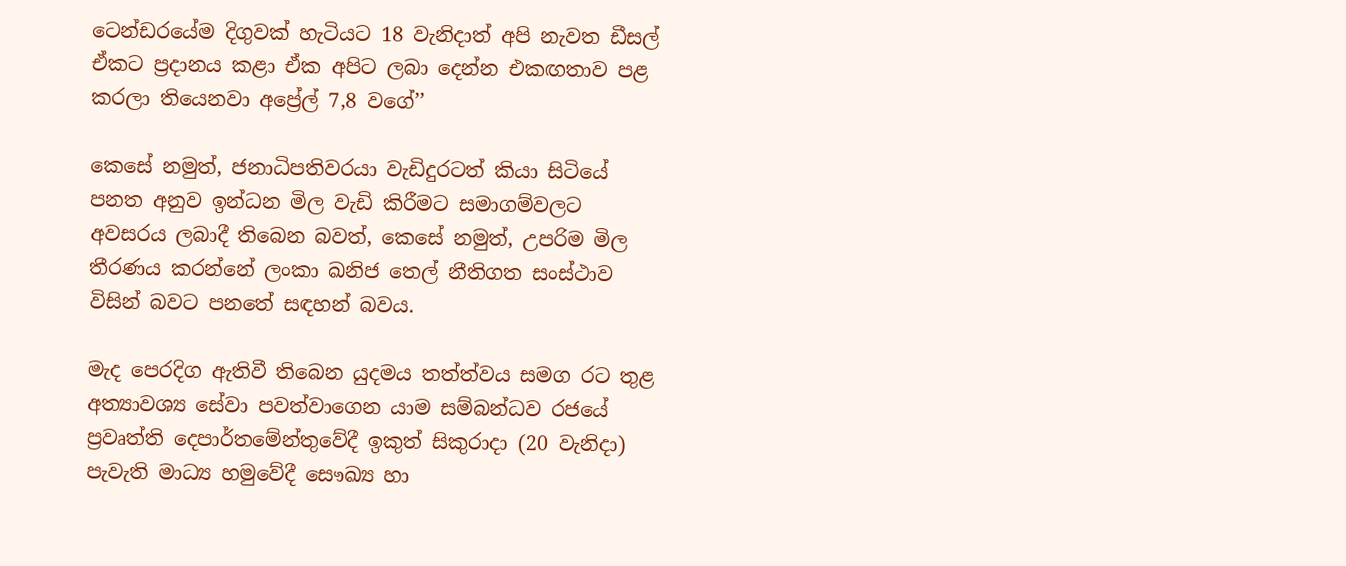ටෙන්ඩරයේම දිගුවක් හැටියට 18 වැනිදාත් අපි නැවත ඩීසල් ඒකට ප්‍රදානය කළා ඒක අපිට ලබා දෙන්න එකඟතාව පළ කරලා තියෙනවා අප්‍රේල් 7,8 වගේ’’

කෙසේ නමුත්, ජනාධිපතිවරයා වැඩිදුරටත් කියා සිටියේ පනත අනුව ඉන්ධන මිල වැඩි කිරීමට සමාගම්වලට අවසරය ලබාදී තිබෙන බවත්, කෙසේ නමුත්, උපරිම මිල තීරණය කරන්නේ ලංකා ඛනිජ තෙල් නීතිගත සංස්ථාව විසින් බවට පනතේ සඳහන් බවය.

මැද පෙරදිග ඇතිවී තිබෙන යුදමය තත්ත්වය සමග රට තුළ අත්‍යාවශ්‍ය සේවා පවත්වාගෙන යාම සම්බන්ධව රජයේ ප්‍රවෘත්ති දෙපාර්තමේන්තුවේදී ඉකුත් සිකුරාදා (20 වැනිදා) පැවැති මාධ්‍ය හමුවේදී සෞඛ්‍ය හා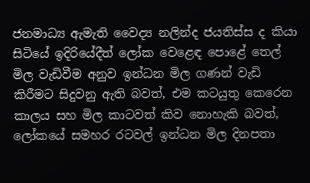ජනමාධ්‍ය ඇමැති වෛද්‍ය නලින්ද ජයතිස්ස ද කියා සිටියේ ඉදිරියේදීත් ලෝක වෙළෙඳ පොළේ තෙල් මිල වැඩිවීම අනුව ඉන්ධන මිල ගණන් වැඩි කිරීමට සිදුවනු ඇති බවත්, එම කටයුතු කෙරෙන කාලය සහ මිල කාටවත් කිව නොහැකි බවත්, ලෝකයේ සමහර රටවල් ඉන්ධන මිල දිනපතා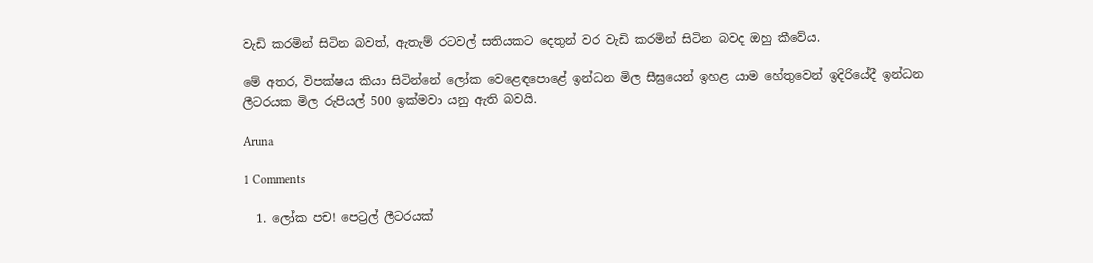වැඩි කරමින් සිටින බවත්, ඇතැම් රටවල් සතියකට දෙතුන් වර වැඩි කරමින් සිටින බවද ඔහු කීවේය.

මේ අතර, විපක්ෂය කියා සිටින්නේ ලෝක වෙළෙඳපොළේ ඉන්ධන මිල සීඝ්‍රයෙන් ඉහළ යාම හේතුවෙන් ඉදිරියේදී ඉන්ධන ලීටරයක මිල රුපියල් 500 ඉක්මවා යනු ඇති බවයි.

Aruna

1 Comments

  1. ලෝක පච! පෙට්‍රල් ලීටරයක්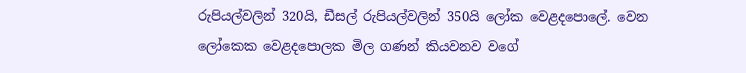රුපියල්වලින් 320යි, ඩීසල් රුපියල්වලින් 350යි ලෝක වෙළදපොලේ. වෙන ලෝකෙක වෙළදපොලක මිල ගණන් කියවනව වගේ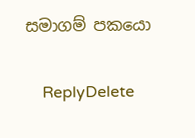සමාගම් පකයො

    ReplyDelete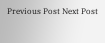Previous Post Next Post